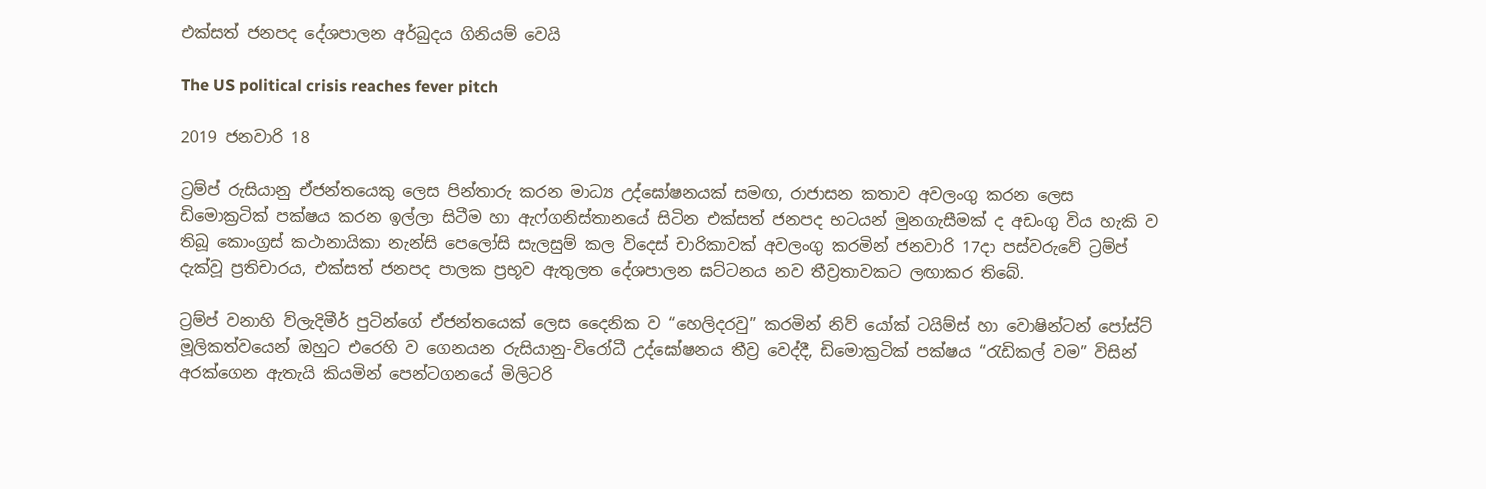එක්සත් ජනපද දේශපාලන අර්බුදය ගිනියම් වෙයි

The US political crisis reaches fever pitch

2019 ජනවාරි 18

ට්‍රම්ප් රුසියානු ඒජන්තයෙකු ලෙස පින්තාරු කරන මාධ්‍ය උද්ඝෝෂනයක් සමඟ, රාජාසන කතාව අවලංගු කරන ලෙස ඩිමොක්‍රටික් පක්ෂය කරන ඉල්ලා සිටීම හා ඇෆ්ගනිස්තානයේ සිටින එක්සත් ජනපද භටයන් මුනගැසීමක් ද අඩංගු විය හැකි ව තිබූ කොංග්‍රස් කථානායිකා නැන්සි පෙලෝසි සැලසුම් කල විදෙස් චාරිකාවක් අවලංගු කරමින් ජනවාරි 17දා පස්වරුවේ ට්‍රම්ප් දැක්වූ ප්‍රතිචාරය, එක්සත් ජනපද පාලක ප්‍රභූව ඇතුලත දේශපාලන ඝට්ටනය නව තීව්‍රතාවකට ලඟාකර තිබේ.

ට්‍රම්ප් වනාහි ව්ලැදිමීර් පුටින්ගේ ඒජන්තයෙක් ලෙස දෛනික ව “හෙලිදරවු” කරමින් නිව් යෝක් ටයිම්ස් හා වොෂින්ටන් පෝස්ට් මූලිකත්වයෙන් ඔහුට එරෙහි ව ගෙනයන රුසියානු-විරෝධී උද්ඝෝෂනය තීව්‍ර වෙද්දී, ඩිමොක්‍රටික් පක්ෂය “රැඩිකල් වම” විසින් අරක්ගෙන ඇතැයි කියමින් පෙන්ටගනයේ මිලිටරි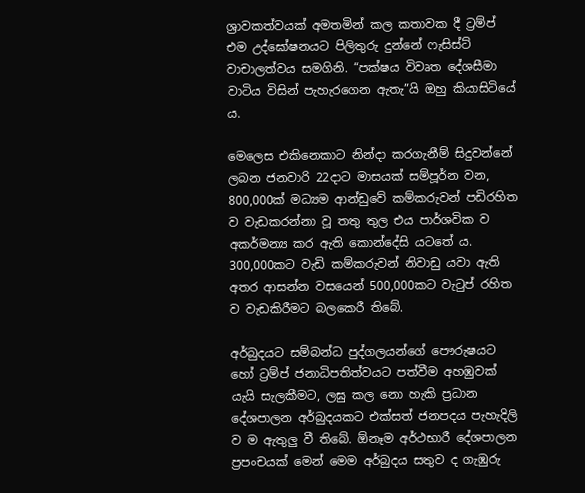ශ්‍රාවකත්වයක් අමතමින් කල කතාවක දී ට්‍රම්ප් එම උද්ඝෝෂනයට පිලිතුරු දුන්නේ ෆැසිස්ට් වාචාලත්වය සමගිනි. “පක්ෂය විවෘත දේශසීමා වාටිය විසින් පැහැරගෙන ඇතැ”යි ඔහු කියාසිටියේ ය.

මෙලෙස එකිනෙකාට නින්දා කරගැනීම් සිදුවන්නේ ලබන ජනවාරි 22දාට මාසයක් සම්පූර්න වන, 800,000ක් මධ්‍යම ආන්ඩුවේ කම්කරුවන් පඩිරහිත ව වැඩකරන්නා වූ තතු තුල එය පාර්ශවික ව අකර්මන්‍ය කර ඇති කොන්දේසි යටතේ ය. 300,000කට වැඩි කම්කරුවන් නිවාඩු යවා ඇති අතර ආසන්න වසයෙන් 500,000කට වැටුප් රහිත ව වැඩකිරීමට බලකෙරී තිබේ.

අර්බුදයට සම්බන්ධ පුද්ගලයන්ගේ පෞරුෂයට හෝ ට්‍රම්ප් ජනාධිපතිත්වයට පත්වීම අහඹුවක් යැයි සැලකීමට, ලඝු කල නො හැකි ප්‍රධාන දේශපාලන අර්බුදයකට එක්සත් ජනපදය පැහැදිලි ව ම ඇතුලු වී තිබේ. ඕනෑම අර්ථභාරී දේශපාලන ප්‍රපංචයක් මෙන් මෙම අර්බුදය සතුව ද ගැඹුරු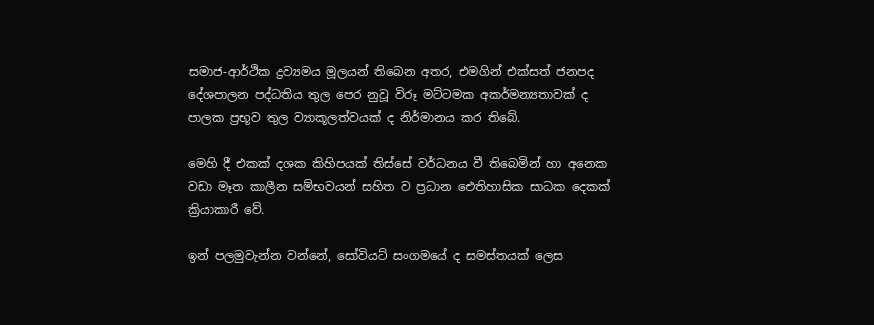සමාජ-ආර්ථික ද්‍රව්‍යමය මූලයන් තිබෙන අතර, එමගින් එක්සත් ජනපද දේශපාලන පද්ධතිය තුල පෙර නුවූ විරූ මට්ටමක අකර්මන්‍යතාවක් ද පාලක ප්‍රභූව තුල ව්‍යාකූලත්වයක් ද නිර්මානය කර තිබේ.

මෙහි දී එකක් දශක කිහිපයක් තිස්සේ වර්ධනය වී තිබෙමින් හා අනෙක වඩා මෑත කාලීන සම්භවයන් සහිත ව ප්‍රධාන ඓතිහාසික සාධක දෙකක් ක්‍රියාකාරී වේ.

ඉන් පලමුවැන්න වන්නේ, සෝවියට් සංගමයේ ද සමස්තයක් ලෙස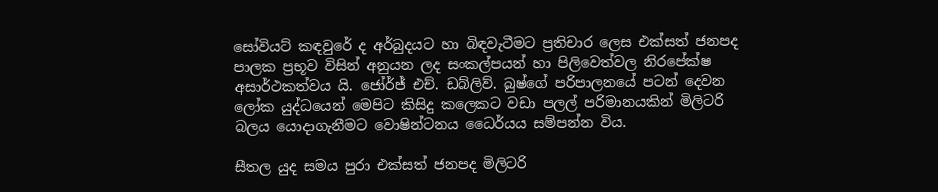සෝවියට් කඳවුරේ ද අර්බුදයට හා බිඳවැටීමට ප්‍රතිචාර ලෙස එක්සත් ජනපද පාලක ප්‍රභූව විසින් අනුයන ලද සංකල්පයන් හා පිලිවෙත්වල නිරපේක්ෂ අසාර්ථකත්වය යි. ජෝර්ජ් එච්. ඩබ්ලිව්. බුෂ්ගේ පරිපාලනයේ පටන් දෙවන ලෝක යුද්ධයෙන් මෙපිට කිසිදු කලෙකට වඩා පලල් පරිමානයකින් මිලිටරි බලය යොදාගැනීමට වොෂින්ටනය ධෛර්යය සම්පන්න විය.

සීතල යුද සමය පුරා එක්සත් ජනපද මිලිටරි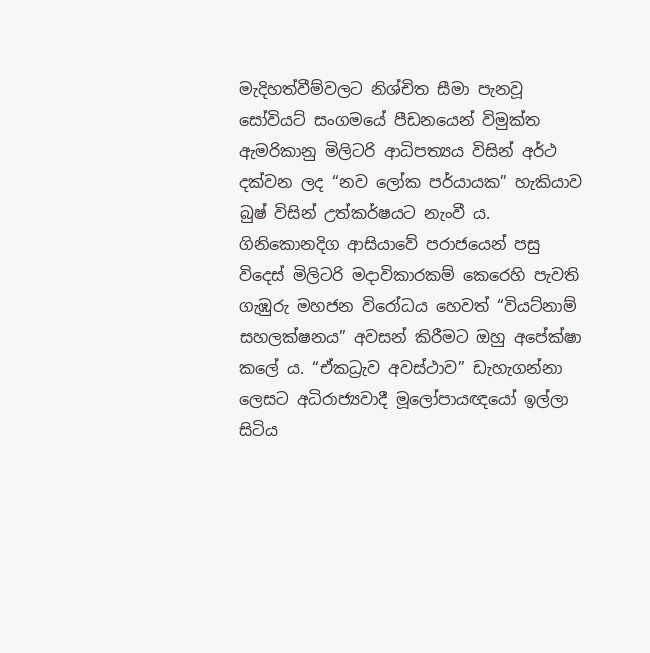මැදිහත්වීම්වලට නිශ්චිත සීමා පැනවූ සෝවියට් සංගමයේ පීඩනයෙන් විමුක්ත ඇමරිකානු මිලිටරි ආධිපත්‍යය විසින් අර්ථ දක්වන ලද “නව ලෝක පර්යායක” හැකියාව බුෂ් විසින් උත්කර්ෂයට නැංවී ය. ගිනිකොනදිග ආසියාවේ පරාජයෙන් පසු විදෙස් මිලිටරි මදාවිකාරකම් කෙරෙහි පැවති ගැඹුරු මහජන විරෝධය හෙවත් “වියට්නාම් සහලක්ෂනය” අවසන් කිරීමට ඔහු අපේක්ෂා කලේ ය. “ඒකධ්‍රැව අවස්ථාව” ඩැහැගන්නා ලෙසට අධිරාජ්‍යවාදී මූලෝපායඥයෝ ඉල්ලා සිටිය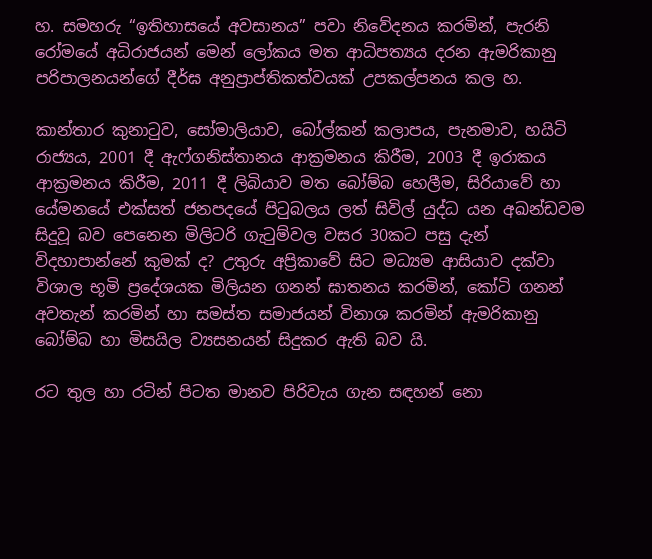හ. සමහරු “ඉතිහාසයේ අවසානය” පවා නිවේදනය කරමින්, පැරනි රෝමයේ අධිරාජයන් මෙන් ලෝකය මත ආධිපත්‍යය දරන ඇමරිකානු පරිපාලනයන්ගේ දීර්ඝ අනුප්‍රාප්තිකත්වයක් උපකල්පනය කල හ.

කාන්තාර කුනාටුව, සෝමාලියාව, බෝල්කන් කලාපය, පැනමාව, හයිටි රාජ්‍යය, 2001 දී ඇෆ්ගනිස්තානය ආක්‍රමනය කිරීම, 2003 දී ඉරාකය ආක්‍රමනය කිරීම, 2011 දී ලිබියාව මත බෝම්බ හෙලීම, සිරියාවේ හා යේමනයේ එක්සත් ජනපදයේ පිටුබලය ලත් සිවිල් යුද්ධ යන අඛන්ඩවම සිදුවූ බව පෙනෙන මිලිටරි ගැටුම්වල වසර 30කට පසු දැන් විදහාපාන්නේ කුමක් ද? උතුරු අප්‍රිකාවේ සිට මධ්‍යම ආසියාව දක්වා විශාල භූමි ප්‍රදේශයක මිලියන ගනන් ඝාතනය කරමින්, කෝටි ගනන් අවතැන් කරමින් හා සමස්ත සමාජයන් විනාශ කරමින් ඇමරිකානු බෝම්බ හා මිසයිල ව්‍යසනයන් සිදුකර ඇති බව යි.

රට තුල හා රටින් පිටත මානව පිරිවැය ගැන සඳහන් නො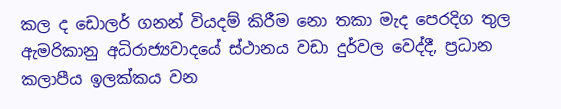කල ද ඩොලර් ගනන් වියදම් කිරීම නො තකා මැද පෙරදිග තුල ඇමරිකානු අධිරාජ්‍යවාදයේ ස්ථානය වඩා දුර්වල වෙද්දී, ප්‍රධාන කලාපීය ඉලක්කය වන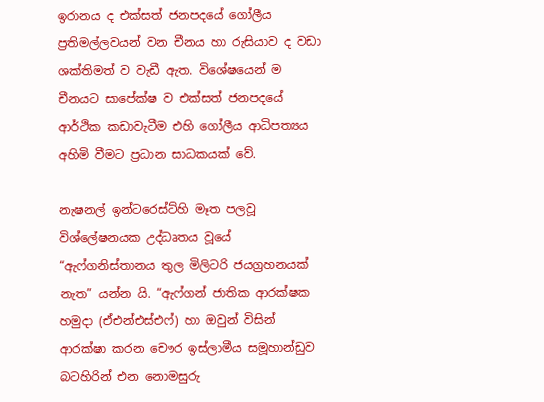ඉරානය ද එක්සත් ජනපදයේ ගෝලීය ප්‍රතිමල්ලවයන් වන චීනය හා රුසියාව ද වඩා ශක්තිමත් ව වැඩී ඇත. විශේෂයෙන් ම චීනයට සාපේක්ෂ ව එක්සත් ජනපදයේ ආර්ථික කඩාවැටීම එහි ගෝලීය ආධිපත්‍යය අහිමි වීමට ප්‍රධාන සාධකයක් වේ.

නැෂනල් ඉන්ටරෙස්ට්හි මෑත පලවූ විශ්ලේෂනයක උද්ධෘතය වූයේ “ඇෆ්ගනිස්තානය තුල මිලිටරි ජයග්‍රහනයක් නැත” යන්න යි. “ඇෆ්ගන් ජාතික ආරක්ෂක හමුදා (ඒඑන්එස්එෆ්) හා ඔවුන් විසින් ආරක්ෂා කරන චෞර ඉස්ලාමීය සමූහාන්ඩුව බටහිරින් එන නොමසුරු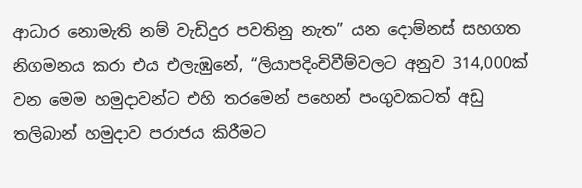ආධාර නොමැති නම් වැඩිදුර පවතිනු නැත” යන දොම්නස් සහගත නිගමනය කරා එය එලැඹුනේ, “ලියාපදිංචිවීම්වලට අනුව 314,000ක් වන මෙම හමුදාවන්ට එහි තරමෙන් පහෙන් පංගුවකටත් අඩු තලිබාන් හමුදාව පරාජය කිරීමට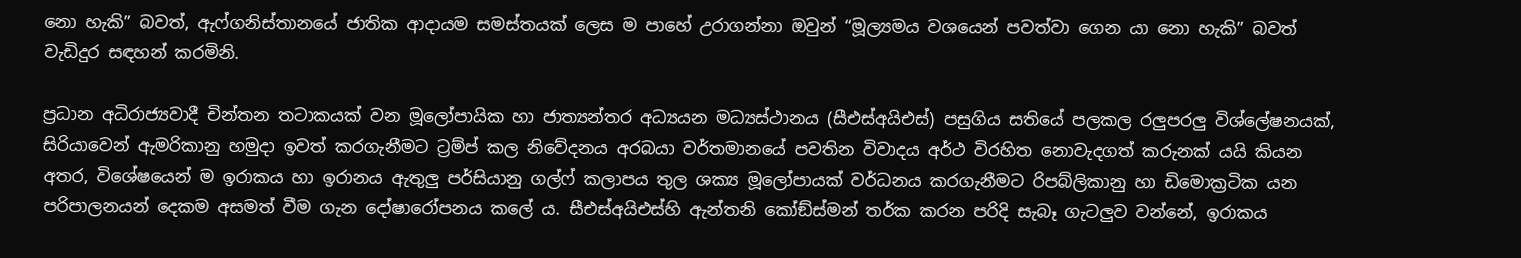නො හැකි” බවත්, ඇෆ්ගනිස්තානයේ ජාතික ආදායම සමස්තයක් ලෙස ම පාහේ උරාගන්නා ඔවුන් “මූල්‍යමය වශයෙන් පවත්වා ගෙන යා නො හැකි” බවත් වැඩිදුර සඳහන් කරමිනි.

ප්‍රධාන අධිරාජ්‍යවාදී චින්තන තටාකයක් වන මූලෝපායික හා ජාත්‍යන්තර අධ්‍යයන මධ්‍යස්ථානය (සීඑස්අයිඑස්) පසුගිය සතියේ පලකල රලුපරලු විශ්ලේෂනයක්, සිරියාවෙන් ඇමරිකානු හමුදා ඉවත් කරගැනීමට ට්‍රම්ප් කල නිවේදනය අරබයා වර්තමානයේ පවතින විවාදය අර්ථ විරහිත නොවැදගත් කරුනක් යයි කියන අතර, විශේෂයෙන් ම ඉරාකය හා ඉරානය ඇතුලු පර්සියානු ගල්ෆ් කලාපය තුල ශක්‍ය මූලෝපායක් වර්ධනය කරගැනීමට රිපබ්ලිකානු හා ඩිමොක්‍රටික යන පරිපාලනයන් දෙකම අසමත් වීම ගැන දෝෂාරෝපනය කලේ ය. සීඑස්අයිඑස්හි ඇන්තනි කෝඞ්ස්මන් තර්ක කරන පරිදි සැබෑ ගැටලුව වන්නේ, ඉරාකය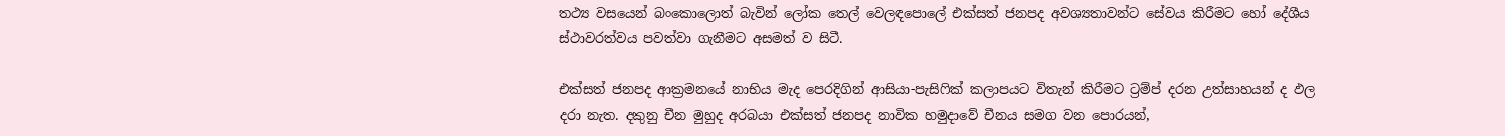තථ්‍ය වසයෙන් බංකොලොත් බැවින් ලෝක තෙල් වෙලඳපොලේ එක්සත් ජනපද අවශ්‍යතාවන්ට සේවය කිරීමට හෝ දේශීය ස්ථාවරත්වය පවත්වා ගැනීමට අසමත් ව සිටී.

එක්සත් ජනපද ආක්‍රමනයේ නාභිය මැද පෙරදිගින් ආසියා-පැසිෆික් කලාපයට විතැන් කිරීමට ට්‍රම්ප් දරන උත්සාහයන් ද ඵල දරා නැත. දකුනු චීන මුහුද අරබයා එක්සත් ජනපද නාවික හමුදාවේ චීනය සමග වන පොරයන්,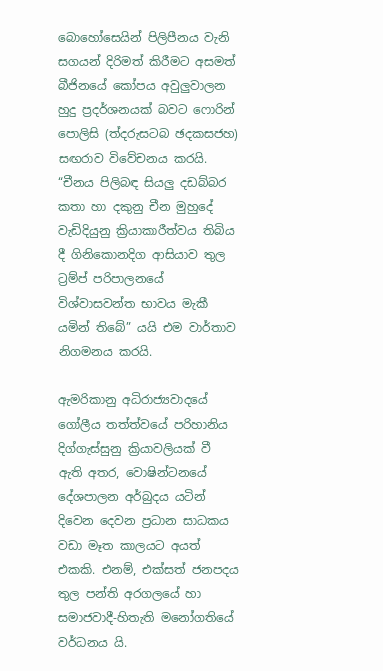බොහෝසෙයින් පිලිපීනය වැනි සගයන් දිරිමත් කිරීමට අසමත් බීජිනයේ කෝපය අවුලුවාලන හුදු ප්‍රදර්ශනයක් බවට ෆොරින් පොලිසි (ත්‍දරුසටබ ඡදකසජහ) සඟරාව විවේචනය කරයි. “චීනය පිලිබඳ සියලු දඩබ්බර කතා හා දකුනු චීන මුහුදේ වැඩිදියුනු ක්‍රියාකාරීත්වය තිබිය දී ගිනිකොනදිග ආසියාව තුල ට්‍රම්ප් පරිපාලනයේ විශ්වාසවන්ත භාවය මැකී යමින් තිබේ” යයි එම වාර්තාව නිගමනය කරයි.

ඇමරිකානු අධිරාජ්‍යවාදයේ ගෝලීය තත්ත්වයේ පරිහානිය දිග්ගැස්සුනු ක්‍රියාවලියක් වී ඇති අතර, වොෂින්ටනයේ දේශපාලන අර්බුදය යටින් දිවෙන දෙවන ප්‍රධාන සාධකය වඩා මෑත කාලයට අයත් එකකි. එනම්, එක්සත් ජනපදය තුල පන්ති අරගලයේ හා සමාජවාදී-හිතැති මනෝගතියේ වර්ධනය යි.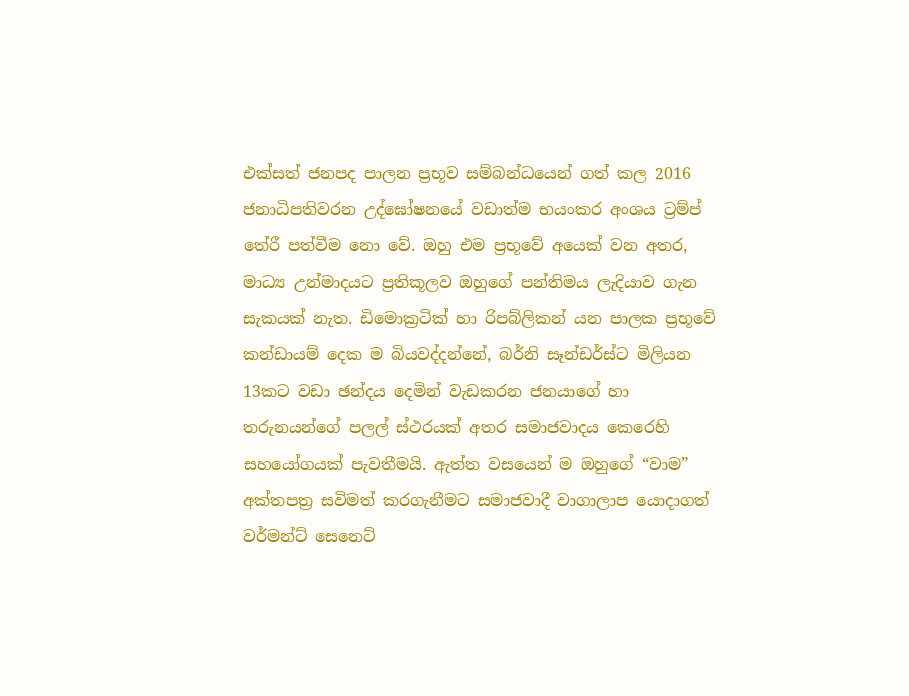එක්සත් ජනපද පාලන ප්‍රභූව සම්බන්ධයෙන් ගත් කල 2016 ජනාධිපතිවරන උද්ඝෝෂනයේ වඩාත්ම භයංකර අංශය ට්‍රම්ප් තේරී පත්වීම නො වේ. ඔහු එම ප්‍රභූවේ අයෙක් වන අතර, මාධ්‍ය උන්මාදයට ප්‍රතිකූලව ඔහුගේ පන්තිමය ලැදියාව ගැන සැකයක් නැත. ඩිමොක්‍රටික් හා රිපබ්ලිකන් යන පාලක ප්‍රභූවේ කන්ඩායම් දෙක ම බියවද්දන්නේ, බර්නි සෑන්ඩර්ස්ට මිලියන 13කට වඩා ඡන්දය දෙමින් වැඩකරන ජනයාගේ හා තරුනයන්ගේ පලල් ස්ථරයක් අතර සමාජවාදය කෙරෙහි සහයෝගයක් පැවතීමයි. ඇත්ත වසයෙන් ම ඔහුගේ “වාම” අක්තපත්‍ර සවිමත් කරගැනීමට සමාජවාදී වාගාලාප යොදාගත් වර්මන්ට් සෙනෙට්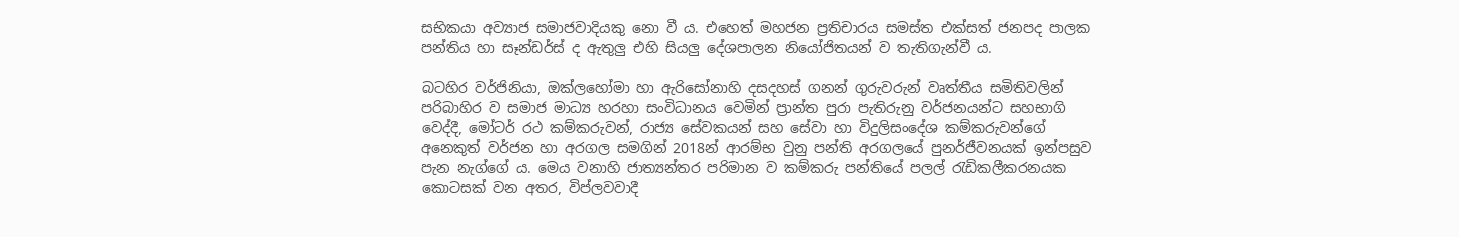සභිකයා අව්‍යාජ සමාජවාදියකු නො වී ය. එහෙත් මහජන ප්‍රතිචාරය සමස්ත එක්සත් ජනපද පාලක පන්තිය හා සෑන්ඩර්ස් ද ඇතුලු එහි සියලු දේශපාලන නියෝජිතයන් ව තැතිගැන්වී ය.

බටහිර වර්ජිනියා, ඔක්ලහෝමා හා ඇරිසෝනාහි දසදහස් ගනන් ගුරුවරුන් වෘත්තීය සමිතිවලින් පරිබාහිර ව සමාජ මාධ්‍ය හරහා සංවිධානය වෙමින් ප්‍රාන්ත පුරා පැතිරුනු වර්ජනයන්ට සහභාගි වෙද්දී, මෝටර් රථ කම්කරුවන්, රාජ්‍ය සේවකයන් සහ සේවා හා විදුලිසංදේශ කම්කරුවන්ගේ අනෙකුත් වර්ජන හා අරගල සමගින් 2018න් ආරම්භ වුනු පන්ති අරගලයේ පුනර්ජීවනයක් ඉන්පසුව පැන නැග්ගේ ය. මෙය වනාහි ජාත්‍යන්තර පරිමාන ව කම්කරු පන්තියේ පලල් රැඩිකලීකරනයක කොටසක් වන අතර, විප්ලවවාදී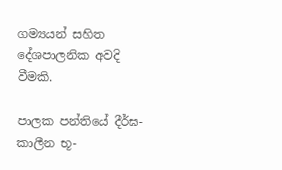ගම්‍යයන් සහිත දේශපාලනික අවදි වීමකි.

පාලක පන්තියේ දීර්ඝ-කාලීන භූ-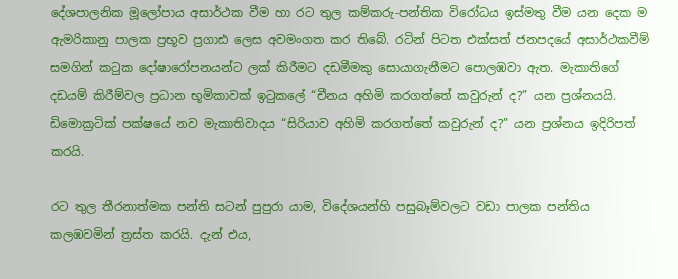දේශපාලනික මූලෝපාය අසාර්ථක වීම හා රට තුල කම්කරු-පන්තික විරෝධය ඉස්මතු වීම යන දෙක ම ඇමරිකානු පාලක ප්‍රභූව ප්‍රගාඪ ලෙස අවමංගත කර තිබේ. රටින් පිටත එක්සත් ජනපදයේ අසාර්ථකවීම් සමගින් කටුක දෝෂාරෝපනයන්ට ලක් කිරීමට දඩමීමකු සොයාගැනීමට පොලඹවා ඇත. මැකාතිගේ දඩයම් කිරීම්වල ප්‍රධාන භූමිකාවක් ඉටුකලේ “චීනය අහිමි කරගත්තේ කවුරුන් ද?” යන ප්‍රශ්නයයි. ඩිමොක්‍රටික් පක්ෂයේ නව මැකාතිවාදය “සිරියාව අහිමි කරගත්තේ කවුරුන් ද?” යන ප්‍රශ්නය ඉදිරිපත් කරයි.

රට තුල තීරනාත්මක පන්ති සටන් පුපුරා යාම, විදේශයන්හි පසුබෑම්වලට වඩා පාලක පන්තිය කලඹවමින් ත්‍රස්ත කරයි. දැන් එය,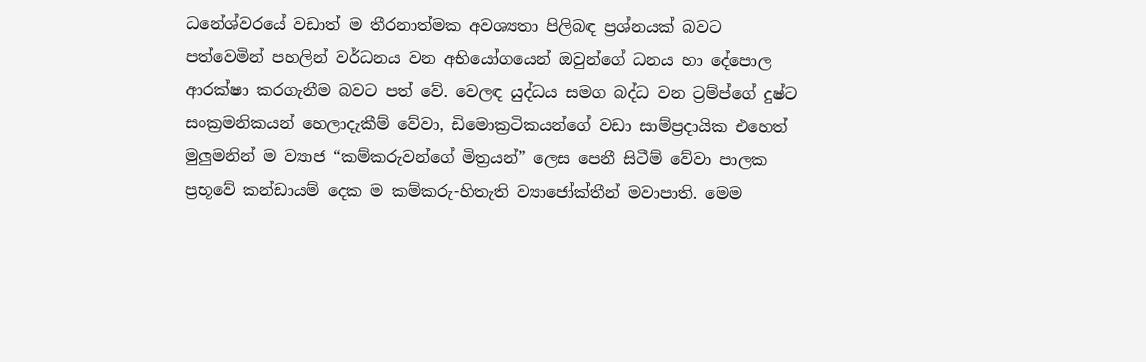ධනේශ්වරයේ වඩාත් ම තීරනාත්මක අවශ්‍යතා පිලිබඳ ප්‍රශ්නයක් බවට පත්වෙමින් පහලින් වර්ධනය වන අභියෝගයෙන් ඔවුන්ගේ ධනය හා දේපොල ආරක්ෂා කරගැනීම බවට පත් වේ. වෙලඳ යුද්ධය සමග බද්ධ වන ට්‍රම්ප්ගේ දුෂ්ට සංක්‍රමනිකයන් හෙලාදැකීම් වේවා, ඩිමොක්‍රටිකයන්ගේ වඩා සාම්ප්‍රදායික එහෙත් මුලුමනින් ම ව්‍යාජ “කම්කරුවන්ගේ මිත්‍රයන්” ලෙස පෙනී සිටීම් වේවා පාලක ප්‍රභූවේ කන්ඩායම් දෙක ම කම්කරු-හිතැති ව්‍යාජෝක්තීන් මවාපාති. මෙම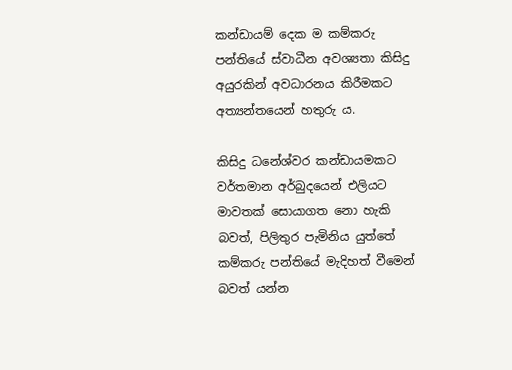කන්ඩායම් දෙක ම කම්කරු පන්තියේ ස්වාධීන අවශ්‍යතා කිසිදු අයුරකින් අවධාරනය කිරීමකට අත්‍යන්තයෙන් හතුරු ය.

කිසිදු ධනේශ්වර කන්ඩායමකට වර්තමාන අර්බුදයෙන් එලියට මාවතක් සොයාගත නො හැකි බවත්, පිලිතුර පැමිනිය යුත්තේ කම්කරු පන්තියේ මැදිහත් වීමෙන් බවත් යන්න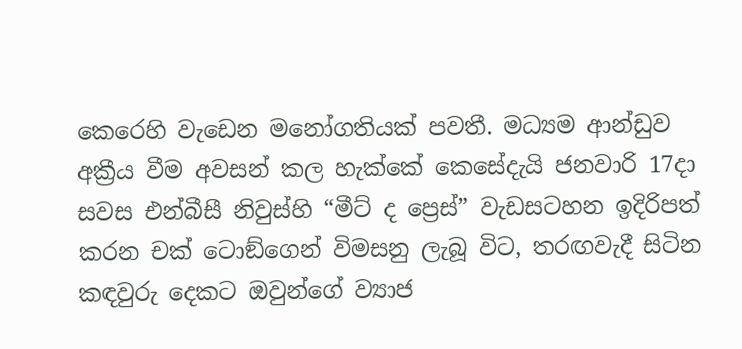කෙරෙහි වැඩෙන මනෝගතියක් පවතී. මධ්‍යම ආන්ඩුව අක්‍රීය වීම අවසන් කල හැක්කේ කෙසේදැයි ජනවාරි 17දා සවස එන්බීසී නිවුස්හි “මීට් ද ප්‍රෙස්” වැඩසටහන ඉදිරිපත් කරන චක් ටොඞ්ගෙන් විමසනු ලැබූ විට, තරඟවැදී සිටින කඳවුරු දෙකට ඔවුන්ගේ ව්‍යාජ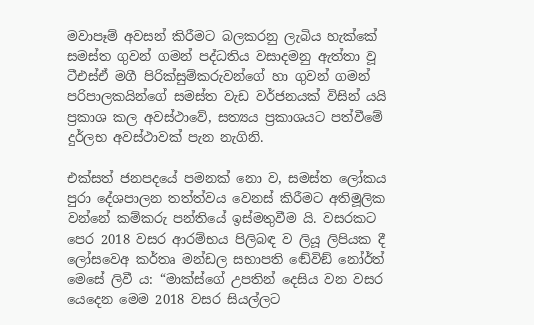මවාපෑම් අවසන් කිරීමට බලකරනු ලැබිය හැක්කේ සමස්ත ගුවන් ගමන් පද්ධතිය වසාදමනු ඇත්තා වූ ටීඑස්ඒ මගී පිරික්සුම්කරුවන්ගේ හා ගුවන් ගමන් පරිපාලකයින්ගේ සමස්ත වැඩ වර්ජනයක් විසින් යයි ප්‍රකාශ කල අවස්ථාවේ, සත්‍යය ප්‍රකාශයට පත්වීමේ දුර්ලභ අවස්ථාවක් පැන නැගිනි.

එක්සත් ජනපදයේ පමනක් නො ව, සමස්ත ලෝකය පුරා දේශපාලන තත්ත්වය වෙනස් කිරීමට අතිමූලික වන්නේ කම්කරු පන්තියේ ඉස්මතුවීම යි. වසරකට පෙර 2018 වසර ආරම්භය පිලිබඳ ව ලියූ ලිපියක දී ලෝසවෙඅ කර්තෘ මන්ඩල සභාපති ඬේවිඞ් නෝර්ත් මෙසේ ලිවී ය: “මාක්ස්ගේ උපතින් දෙසිය වන වසර යෙදෙන මෙම 2018 වසර සියල්ලට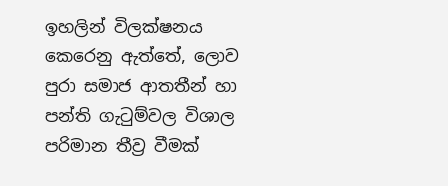ඉහලින් විලක්ෂනය කෙරෙනු ඇත්තේ, ලොව පුරා සමාජ ආතතීන් හා පන්ති ගැටුම්වල විශාල පරිමාන තීව්‍ර වීමක්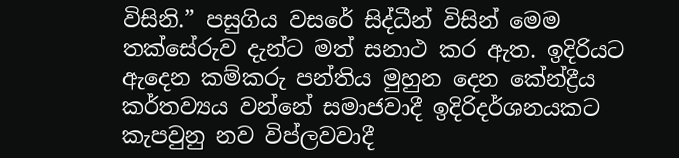විසිනි.” පසුගිය වසරේ සිද්ධීන් විසින් මෙම තක්සේරුව දැන්ට මත් සනාථ කර ඇත. ඉදිරියට ඇදෙන කම්කරු පන්තිය මුහුන දෙන කේන්ද්‍රීය කර්තව්‍යය වන්නේ සමාජවාදී ඉදිරිදර්ශනයකට කැපවුනු නව විප්ලවවාදී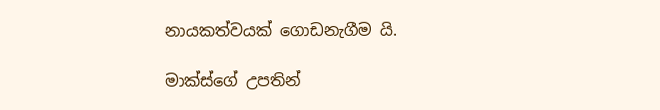නායකත්වයක් ගොඩනැගීම යි.

මාක්ස්ගේ උපතින්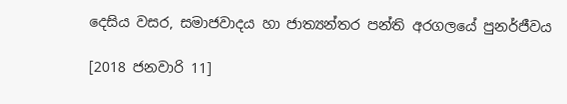දෙසිය වසර, සමාජවාදය හා ජාත්‍යන්තර පන්ති අරගලයේ පුනර්ජීවය

[2018 ජනවාරි 11]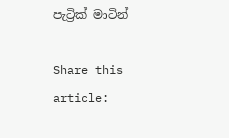පැට්‍රික් මාටින්

Share this article: